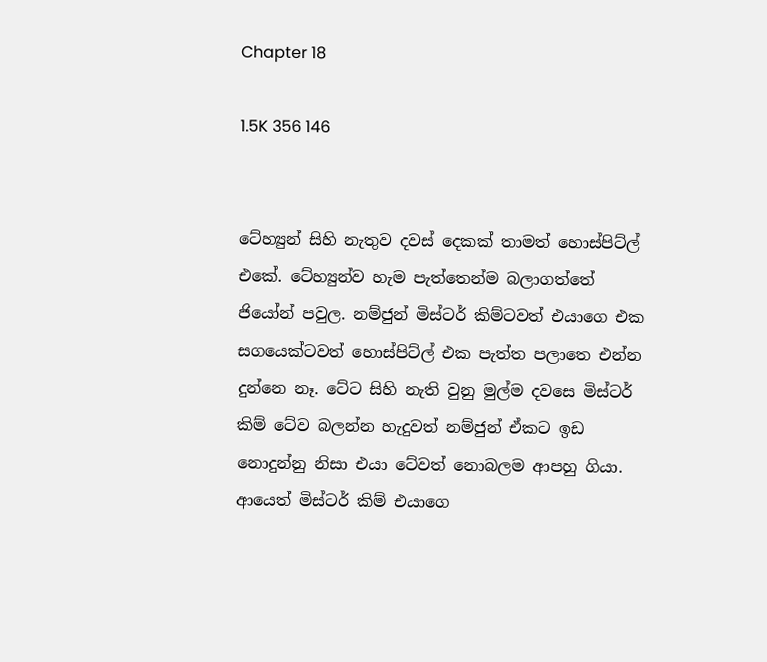Chapter 18

1.5K 356 146


ටේහ්‍යුන් සිහි නැතුව දවස් දෙකක් තාමත් හොස්පිට්ල් එකේ. ටේහ්‍යුන්ව හැම පැත්තෙන්ම බලාගත්තේ ජියෝන් පවුල. නම්ජුන් මිස්ටර් කිම්ටවත් එයාගෙ එක සගයෙක්ටවත් හොස්පිට්ල් එක පැත්ත පලාතෙ එන්න දුන්නෙ නෑ. ටේට සිහි නැති වුනු මුල්ම දවසෙ මිස්ටර් කිම් ටේව බලන්න හැදුවත් නම්ජුන් ඒකට ඉඩ නොදුන්නු නිසා එයා ටේවත් නොබලම ආපහු ගියා. ආයෙත් මිස්ටර් කිම් එයාගෙ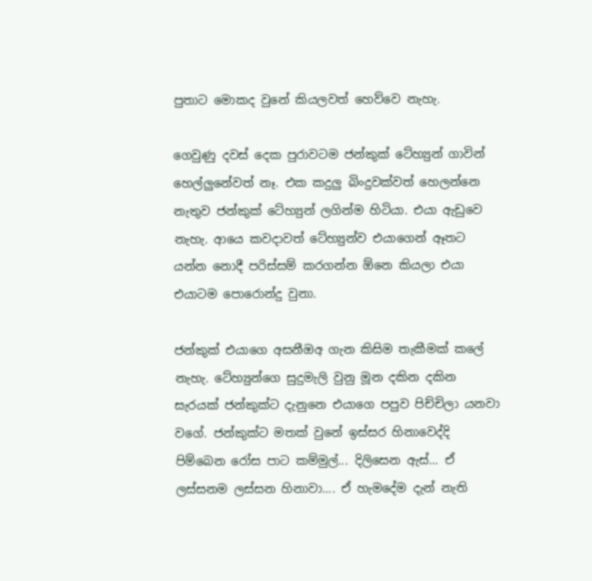පුතාට මොකද වුනේ කියලවත් හෙව්වෙ නැහැ.

ගෙවුණු දවස් දෙක පුරාවටම ජන්කුක් ටේහ්‍යුන් ගාවින් හෙල්ලුනේවත් නෑ. එක කදුලු බිංදුවක්වත් හෙලන්නෙ නැතුව ජන්කුක් ටේහ්‍යුන් ලගින්ම හිටියා. එයා ඇඩුවෙ නැහැ. ආයෙ කවදාවත් ටේහ්‍යුන්ව එයාගෙන් ඈතට යන්න නොදී පරිස්සම් කරගන්න ඕනෙ කියලා එයා එයාටම පොරොන්දු වුනා.

ජන්කුක් එයාගෙ අසනීඔඅ ගැන කිසිම තැකීමක් කලේ නැහැ. ටේහ්‍යුන්ගෙ සුදුමැලි වුනු මූන දකින දකින සැරයක් ජන්කුක්ට දැනුනෙ එයාගෙ පපුව පිච්චිලා යනවා වගේ. ජන්කුක්ට මතක් වුනේ ඉස්සර හිනාවෙද්දි පිම්බෙන රෝස පාට කම්මුල්... දිලිසෙන ඇස්... ඒ ලස්සනම ලස්සන හිනාවා.... ඒ හැමදේම දැන් නැති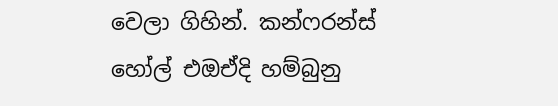වෙලා ගිහින්. කන්ෆරන්ස් හෝල් එඔඒදි හම්බුනු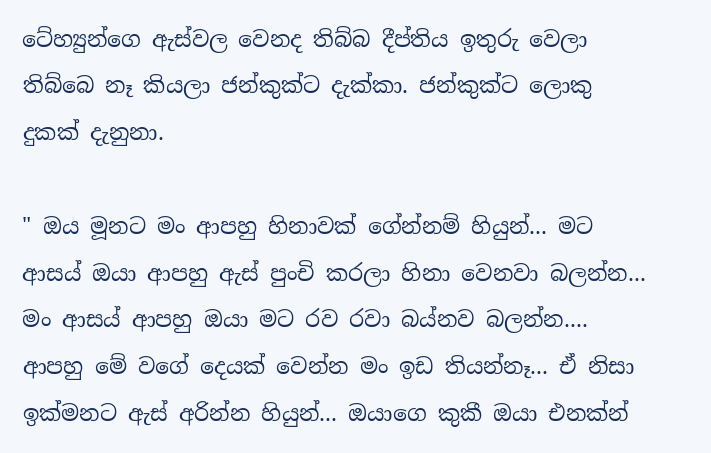ටේහ්‍යුන්ගෙ ඇස්වල වෙනද තිබ්බ දීප්තිය ඉතුරු වෙලා තිබ්බෙ නෑ කියලා ජන්කුක්ට දැක්කා. ජන්කුක්ට ලොකු දුකක් දැනුනා.

" ඔය මූනට මං ආපහු හිනාවක් ගේන්නම් හියුන්... මට ආසය් ඔයා ආපහු ඇස් පුංචි කරලා හිනා වෙනවා බලන්න... මං ආසය් ආපහු ඔයා මට රව රවා බය්නව බලන්න.... ආපහු මේ වගේ දෙයක් වෙන්න මං ඉඩ තියන්නෑ... ඒ නිසා ඉක්මනට ඇස් අරින්න හියුන්... ඔයාගෙ කුකී ඔයා එනක්න්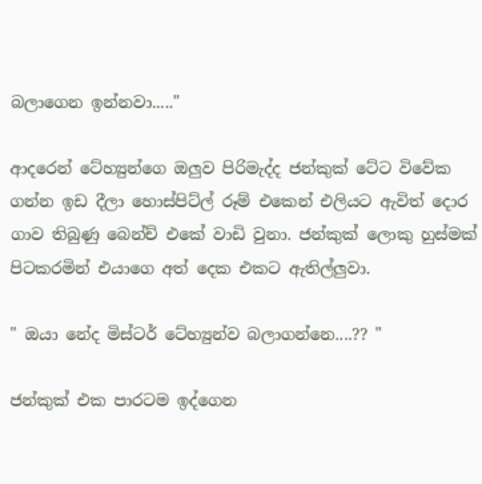බලාගෙන ඉන්නවා....."

ආදරෙන් ටේහ්‍යුන්ගෙ ඔලුව පිරිමැද්ද ජන්කුක් ටේට විවේක ගන්න ඉඩ දීලා හොස්පිට්ල් රූම් එකෙන් එලියට ඇවිත් දොර ගාව තිබුණු බෙන්ච් එකේ වාඩි වුනා. ජන්කුක් ලොකු හුස්මක් පිටකරමින් එයාගෙ අත් දෙක එකට ඇතිල්ලුවා.

" ඔයා නේද මිස්ටර් ටේහ්‍යුන්ව බලාගන්නෙ....?? "

ජන්කුක් එක පාරටම ඉද්ගෙන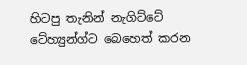හිටපු තැනින් නැගිට්ටේ ටේහ්‍යුන්ග්ට බෙහෙත් කරන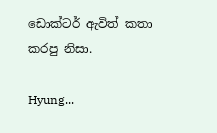ඩොක්ටර් ඇවිත් කතා කරපු නිසා.

Hyung...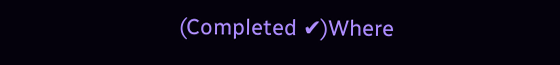(Completed ✔)Where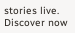stories live. Discover now